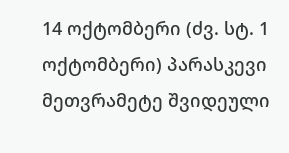14 ოქტომბერი (ძვ. სტ. 1 ოქტომბერი) პარასკევი
მეთვრამეტე შვიდეული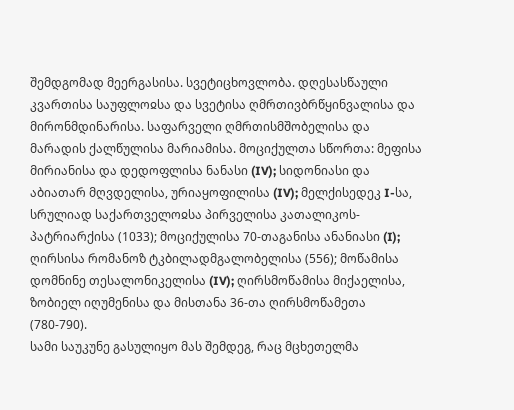შემდგომად მეერგასისა. სვეტიცხოვლობა. დღესასწაული კვართისა საუფლოჲსა და სვეტისა ღმრთივბრწყინვალისა და მირონმდინარისა. საფარველი ღმრთისმშობელისა და მარადის ქალწულისა მარიამისა. მოციქულთა სწორთა: მეფისა მირიანისა და დედოფლისა ნანასი (IV); სიდონიასი და აბიათარ მღვდელისა, ურიაყოფილისა (IV); მელქისედეკ I-სა, სრულიად საქართველოჲსა პირველისა კათალიკოს-პატრიარქისა (1033); მოციქულისა 70-თაგანისა ანანიასი (I); ღირსისა რომანოზ ტკბილადმგალობელისა (556); მოწამისა დომნინე თესალონიკელისა (IV); ღირსმოწამისა მიქაელისა, ზობიელ იღუმენისა და მისთანა 36-თა ღირსმოწამეთა (780-790).
სამი საუკუნე გასულიყო მას შემდეგ, რაც მცხეთელმა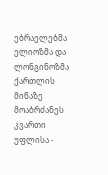ებრაელებმა ელიოზმა და ლონგინოზმა ქართლის მიწაზე მოაბრძანეს კვართი უფლისა -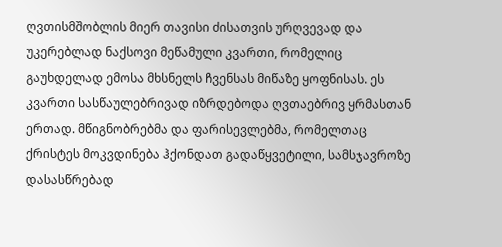ღვთისმშობლის მიერ თავისი ძისათვის ურღვევად და უკერებლად ნაქსოვი მეწამული კვართი, რომელიც გაუხდელად ემოსა მხსნელს ჩვენსას მიწაზე ყოფნისას. ეს კვართი სასწაულებრივად იზრდებოდა ღვთაებრივ ყრმასთან ერთად. მწიგნობრებმა და ფარისევლებმა, რომელთაც ქრისტეს მოკვდინება ჰქონდათ გადაწყვეტილი, სამსჯავროზე დასასწრებად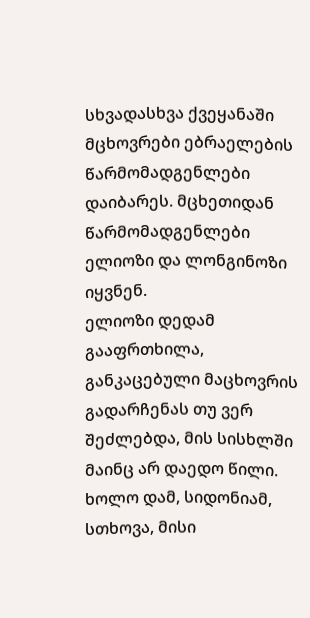სხვადასხვა ქვეყანაში მცხოვრები ებრაელების წარმომადგენლები დაიბარეს. მცხეთიდან წარმომადგენლები ელიოზი და ლონგინოზი იყვნენ.
ელიოზი დედამ გააფრთხილა, განკაცებული მაცხოვრის გადარჩენას თუ ვერ შეძლებდა, მის სისხლში მაინც არ დაედო წილი. ხოლო დამ, სიდონიამ, სთხოვა, მისი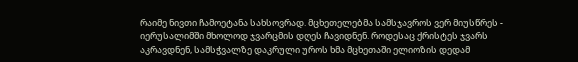რაიმე ნივთი ჩამოეტანა სახსოვრად. მცხეთელებმა სამსჯავროს ვერ მიუსწრეს - იერუსალიმში მხოლოდ ჯვარცმის დღეს ჩავიდნენ. როდესაც ქრისტეს ჯვარს აკრავდნენ, სამსჭვალზე დაკრული უროს ხმა მცხეთაში ელიოზის დედამ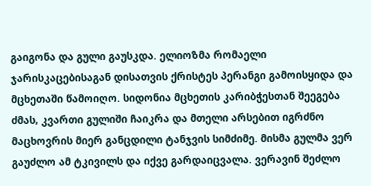გაიგონა და გული გაუსკდა. ელიოზმა რომაელი ჯარისკაცებისაგან დისათვის ქრისტეს პერანგი გამოისყიდა და მცხეთაში წამოიღო. სიდონია მცხეთის კარიბჭესთან შეეგება ძმას, კვართი გულიში ჩაიკრა და მთელი არსებით იგრძნო მაცხოვრის მიერ განცდილი ტანჯვის სიმძიმე. მისმა გულმა ვერ გაუძლო ამ ტკივილს და იქვე გარდაიცვალა. ვერავინ შეძლო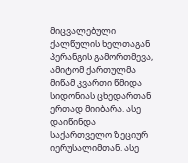მიცვალებული ქალწულის ხელთაგან პერანგის გამორთმევა, ამიტომ ქართულმა მიწამ კვართი წმიდა სიდონიას ცხედართან ერთად მიიბარა. ასე დაიწინდა საქართველო ზეციურ იერუსალიმთან. ასე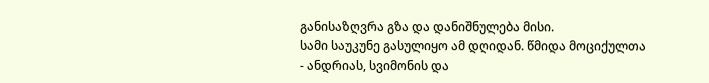განისაზღვრა გზა და დანიშნულება მისი.
სამი საუკუნე გასულიყო ამ დღიდან. წმიდა მოციქულთა - ანდრიას, სვიმონის და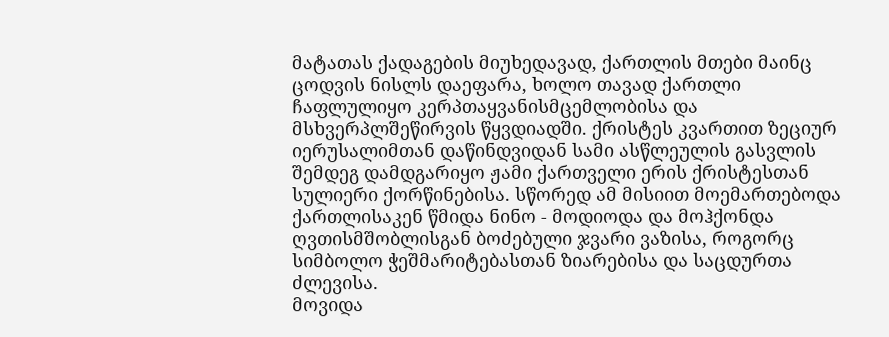მატათას ქადაგების მიუხედავად, ქართლის მთები მაინც ცოდვის ნისლს დაეფარა, ხოლო თავად ქართლი ჩაფლულიყო კერპთაყვანისმცემლობისა და მსხვერპლშეწირვის წყვდიადში. ქრისტეს კვართით ზეციურ იერუსალიმთან დაწინდვიდან სამი ასწლეულის გასვლის შემდეგ დამდგარიყო ჟამი ქართველი ერის ქრისტესთან სულიერი ქორწინებისა. სწორედ ამ მისიით მოემართებოდა ქართლისაკენ წმიდა ნინო - მოდიოდა და მოჰქონდა ღვთისმშობლისგან ბოძებული ჯვარი ვაზისა, როგორც სიმბოლო ჭეშმარიტებასთან ზიარებისა და საცდურთა ძლევისა.
მოვიდა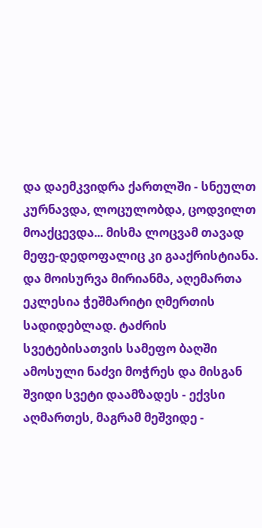და დაემკვიდრა ქართლში - სნეულთ კურნავდა, ლოცულობდა, ცოდვილთ მოაქცევდა... მისმა ლოცვამ თავად მეფე-დედოფალიც კი გააქრისტიანა. და მოისურვა მირიანმა, აღემართა ეკლესია ჭეშმარიტი ღმერთის სადიდებლად. ტაძრის სვეტებისათვის სამეფო ბაღში ამოსული ნაძვი მოჭრეს და მისგან შვიდი სვეტი დაამზადეს - ექვსი აღმართეს, მაგრამ მეშვიდე -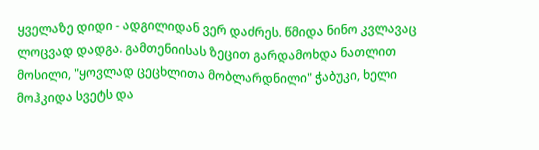ყველაზე დიდი - ადგილიდან ვერ დაძრეს. წმიდა ნინო კვლავაც ლოცვად დადგა. გამთენიისას ზეცით გარდამოხდა ნათლით მოსილი, "ყოვლად ცეცხლითა მობლარდნილი" ჭაბუკი, ხელი მოჰკიდა სვეტს და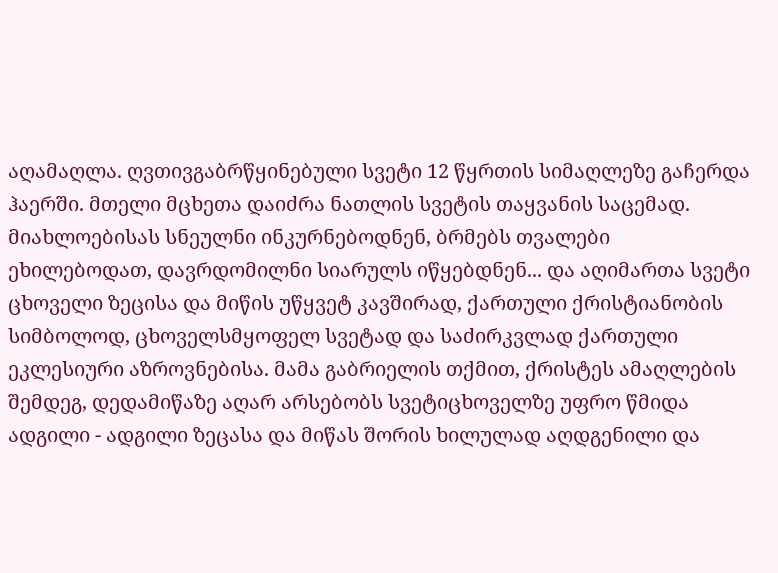აღამაღლა. ღვთივგაბრწყინებული სვეტი 12 წყრთის სიმაღლეზე გაჩერდა ჰაერში. მთელი მცხეთა დაიძრა ნათლის სვეტის თაყვანის საცემად. მიახლოებისას სნეულნი ინკურნებოდნენ, ბრმებს თვალები ეხილებოდათ, დავრდომილნი სიარულს იწყებდნენ... და აღიმართა სვეტი ცხოველი ზეცისა და მიწის უწყვეტ კავშირად, ქართული ქრისტიანობის სიმბოლოდ, ცხოველსმყოფელ სვეტად და საძირკვლად ქართული ეკლესიური აზროვნებისა. მამა გაბრიელის თქმით, ქრისტეს ამაღლების შემდეგ, დედამიწაზე აღარ არსებობს სვეტიცხოველზე უფრო წმიდა ადგილი - ადგილი ზეცასა და მიწას შორის ხილულად აღდგენილი და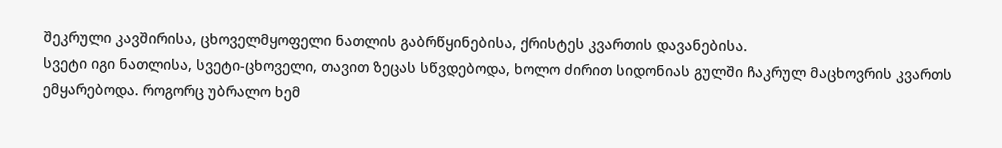შეკრული კავშირისა, ცხოველმყოფელი ნათლის გაბრწყინებისა, ქრისტეს კვართის დავანებისა.
სვეტი იგი ნათლისა, სვეტი-ცხოველი, თავით ზეცას სწვდებოდა, ხოლო ძირით სიდონიას გულში ჩაკრულ მაცხოვრის კვართს ემყარებოდა. როგორც უბრალო ხემ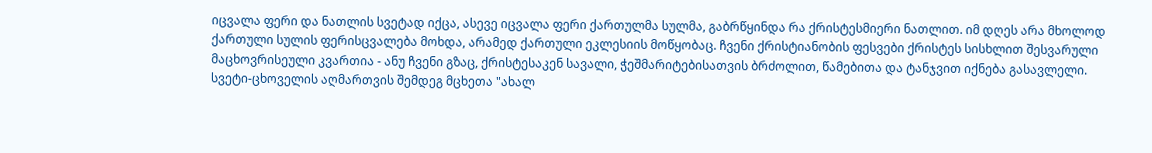იცვალა ფერი და ნათლის სვეტად იქცა, ასევე იცვალა ფერი ქართულმა სულმა, გაბრწყინდა რა ქრისტესმიერი ნათლით. იმ დღეს არა მხოლოდ ქართული სულის ფერისცვალება მოხდა, არამედ ქართული ეკლესიის მოწყობაც. ჩვენი ქრისტიანობის ფესვები ქრისტეს სისხლით შესვარული მაცხოვრისეული კვართია - ანუ ჩვენი გზაც, ქრისტესაკენ სავალი, ჭეშმარიტებისათვის ბრძოლით, წამებითა და ტანჯვით იქნება გასავლელი.
სვეტი-ცხოველის აღმართვის შემდეგ მცხეთა "ახალ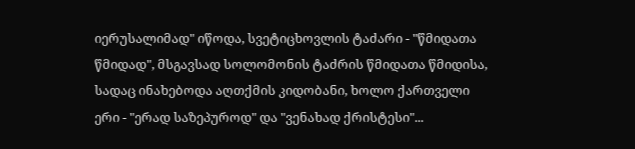იერუსალიმად" იწოდა, სვეტიცხოვლის ტაძარი - "წმიდათა წმიდად", მსგავსად სოლომონის ტაძრის წმიდათა წმიდისა, სადაც ინახებოდა აღთქმის კიდობანი, ხოლო ქართველი ერი - "ერად საზეპუროდ" და "ვენახად ქრისტესი"...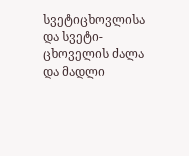სვეტიცხოვლისა და სვეტი-ცხოველის ძალა და მადლი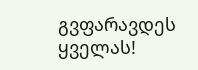გვფარავდეს ყველას!